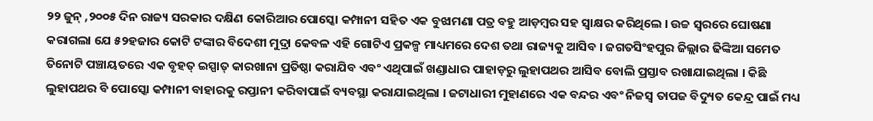୨୨ ଜୁନ୍ ,୨୦୦୫ ଦିନ ରାଜ୍ୟ ସରକାର ଦକ୍ଷିଣ କୋରିଆର ପୋସ୍କୋ କମ୍ପାନୀ ସହିତ ଏକ ବୁଝାମଣା ପତ୍ର ବହୁ ଆଡ଼ମ୍ବର ସହ ସ୍ୱାକ୍ଷର କରିଥିଲେ । ଉଚ୍ଚ ସ୍ୱରରେ ଘୋଷଣା କରାଗଲା ଯେ ୫୨ହଜାର କୋଟି ଟଙ୍କାର ବିଦେଶୀ ମୁଦ୍ରା କେବଳ ଏହି ଗୋଟିଏ ପ୍ରକଳ୍ପ ମାଧ୍ୟମରେ ଦେଶ ତଥା ରାଜ୍ୟକୁ ଆସିବ । ଜଗତସିଂହପୁର ଜିଲ୍ଲାର ଢିଙ୍କିଆ ସମେତ ତିନୋଟି ପଞ୍ଚାୟତରେ ଏକ ବୃହତ୍ ଇସ୍ପାତ୍ କାରଖାନା ପ୍ରତିଷ୍ଠା କରାଯିବ ଏବଂ ଏଥିପାଇଁ ଖଣ୍ଡାଧାର ପାହାଡ଼ରୁ ଲୁହାପଥର ଆସିବ ବୋଲି ପ୍ରସ୍ତାବ ରଖାଯାଇଥିଲା । କିଛି ଲୁହାପଥର ବି ପୋସ୍କୋ କମ୍ପାନୀ ବାହାରକୁ ରପ୍ତାନୀ କରିବାପାଇଁ ବ୍ୟବସ୍ଥା କରାଯାଇଥିଲା । ଜଟାଧାରୀ ମୁହାଣରେ ଏକ ବନ୍ଦର ଏବଂ ନିଜସ୍ୱ ତାପଜ ବିଦ୍ୟୁତ କେନ୍ଦ୍ର ପାଇଁ ମଧ୍ୟ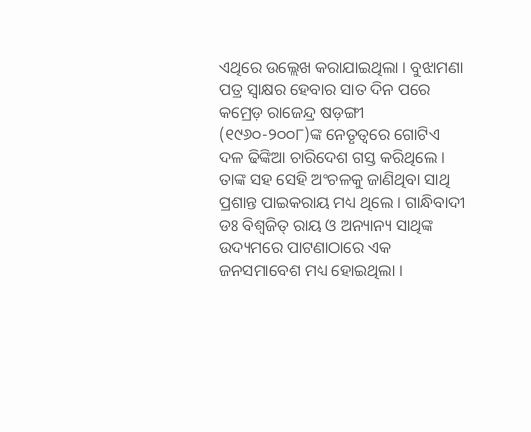ଏଥିରେ ଉଲ୍ଲେଖ କରାଯାଇଥିଲା । ବୁଝାମଣା ପତ୍ର ସ୍ୱାକ୍ଷର ହେବାର ସାତ ଦିନ ପରେ କମ୍ରେଡ଼ ରାଜେନ୍ଦ୍ର ଷଡ଼ଙ୍ଗୀ (୧୯୬୦-୨୦୦୮)ଙ୍କ ନେତୃତ୍ୱରେ ଗୋଟିଏ ଦଳ ଢିଙ୍କିଆ ଚାରିଦେଶ ଗସ୍ତ କରିଥିଲେ । ତାଙ୍କ ସହ ସେହି ଅଂଚଳକୁ ଜାଣିଥିବା ସାଥି ପ୍ରଶାନ୍ତ ପାଇକରାୟ ମଧ୍ୟ ଥିଲେ । ଗାନ୍ଧିବାଦୀ ଡଃ ବିଶ୍ୱଜିତ୍ ରାୟ ଓ ଅନ୍ୟାନ୍ୟ ସାଥିଙ୍କ ଉଦ୍ୟମରେ ପାଟଣାଠାରେ ଏକ ଜନସମାବେଶ ମଧ୍ୟ ହୋଇଥିଲା ।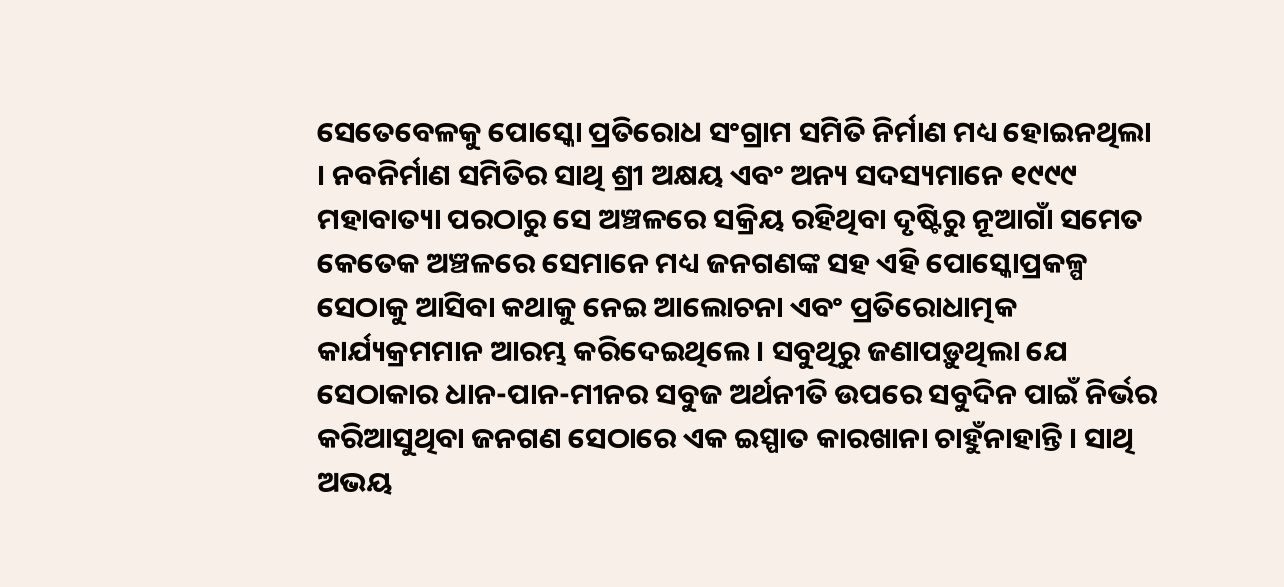ସେତେବେଳକୁ ପୋସ୍କୋ ପ୍ରତିରୋଧ ସଂଗ୍ରାମ ସମିତି ନିର୍ମାଣ ମଧ୍ୟ ହୋଇନଥିଲା । ନବନିର୍ମାଣ ସମିତିର ସାଥି ଶ୍ରୀ ଅକ୍ଷୟ ଏବଂ ଅନ୍ୟ ସଦସ୍ୟମାନେ ୧୯୯୯ ମହାବାତ୍ୟା ପରଠାରୁ ସେ ଅଞ୍ଚଳରେ ସକ୍ରିୟ ରହିଥିବା ଦୃଷ୍ଟିରୁ ନୂଆଗାଁ ସମେତ କେତେକ ଅଞ୍ଚଳରେ ସେମାନେ ମଧ୍ୟ ଜନଗଣଙ୍କ ସହ ଏହି ପୋସ୍କୋପ୍ରକଳ୍ପ ସେଠାକୁ ଆସିବା କଥାକୁ ନେଇ ଆଲୋଚନା ଏବଂ ପ୍ରତିରୋଧାତ୍ମକ କାର୍ଯ୍ୟକ୍ରମମାନ ଆରମ୍ଭ କରିଦେଇଥିଲେ । ସବୁଥିରୁ ଜଣାପଡ଼ୁଥିଲା ଯେ ସେଠାକାର ଧାନ-ପାନ-ମୀନର ସବୁଜ ଅର୍ଥନୀତି ଉପରେ ସବୁଦିନ ପାଇଁ ନିର୍ଭର କରିଆସୁଥିବା ଜନଗଣ ସେଠାରେ ଏକ ଇସ୍ପାତ କାରଖାନା ଚାହୁଁନାହାନ୍ତି । ସାଥି ଅଭୟ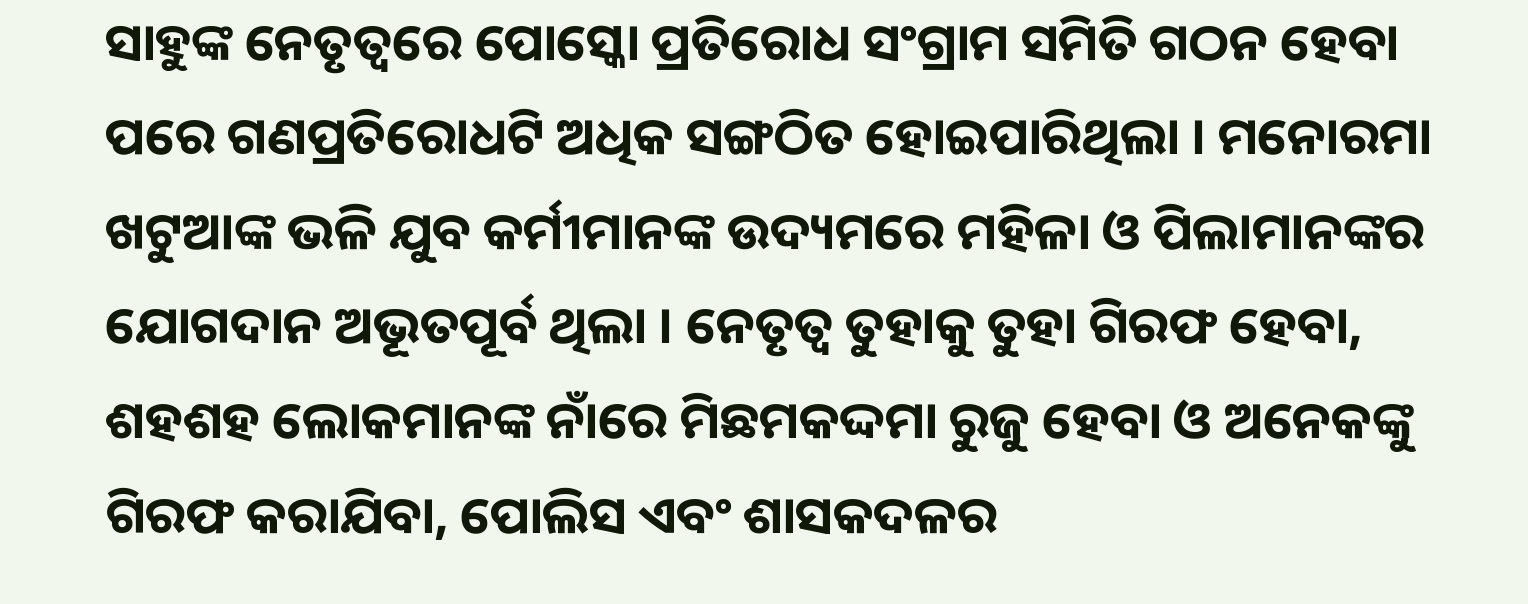ସାହୁଙ୍କ ନେତୃତ୍ୱରେ ପୋସ୍କୋ ପ୍ରତିରୋଧ ସଂଗ୍ରାମ ସମିତି ଗଠନ ହେବା ପରେ ଗଣପ୍ରତିରୋଧଟି ଅଧିକ ସଙ୍ଗଠିତ ହୋଇପାରିଥିଲା । ମନୋରମା ଖଟୁଆଙ୍କ ଭଳି ଯୁବ କର୍ମୀମାନଙ୍କ ଉଦ୍ୟମରେ ମହିଳା ଓ ପିଲାମାନଙ୍କର ଯୋଗଦାନ ଅଭୂତପୂର୍ବ ଥିଲା । ନେତୃତ୍ୱ ତୁହାକୁ ତୁହା ଗିରଫ ହେବା, ଶହଶହ ଲୋକମାନଙ୍କ ନାଁରେ ମିଛମକଦ୍ଦମା ରୁଜୁ ହେବା ଓ ଅନେକଙ୍କୁ ଗିରଫ କରାଯିବା, ପୋଲିସ ଏବଂ ଶାସକଦଳର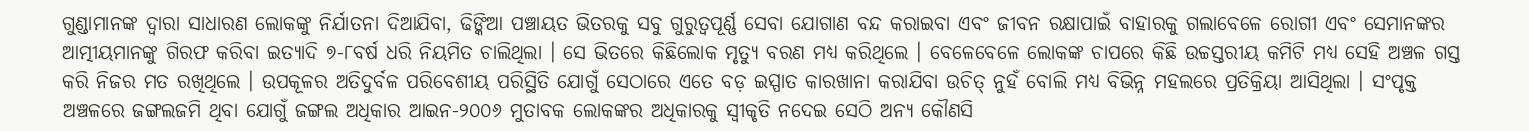ଗୁଣ୍ଡାମାନଙ୍କ ଦ୍ୱାରା ସାଧାରଣ ଲୋକଙ୍କୁ ନିର୍ଯାତନା ଦିଆଯିବା, ଢିଙ୍କିଆ ପଞ୍ଚାୟତ ଭିତରକୁ ସବୁ ଗୁରୁତ୍ୱପୂର୍ଣ୍ଣ ସେବା ଯୋଗାଣ ବନ୍ଦ କରାଇବା ଏବଂ ଜୀବନ ରକ୍ଷାପାଇଁ ବାହାରକୁ ଗଲାବେଳେ ରୋଗୀ ଏବଂ ସେମାନଙ୍କର ଆତ୍ମୀୟମାନଙ୍କୁ ଗିରଫ କରିବା ଇତ୍ୟାଦି ୭-୮ବର୍ଷ ଧରି ନିୟମିତ ଚାଲିଥିଲା । ସେ ଭିତରେ କିଛିଲୋକ ମୃତ୍ୟୁ ବରଣ ମଧ୍ୟ କରିଥିଲେ । ବେଳେବେଳେ ଲୋକଙ୍କ ଚାପରେ କିଛି ଉଚ୍ଚସ୍ତରୀୟ କମିଟି ମଧ୍ୟ ସେହି ଅଞ୍ଚଳ ଗସ୍ତ କରି ନିଜର ମତ ରଖିଥିଲେ । ଉପକୂଳର ଅତିଦୁର୍ବଳ ପରିବେଶୀୟ ପରିସ୍ଥିତି ଯୋଗୁଁ ସେଠାରେ ଏତେ ବଡ଼ ଇସ୍ପାତ କାରଖାନା କରାଯିବା ଉଚିତ୍ ନୁହଁ ବୋଲି ମଧ୍ୟ ବିଭିନ୍ନ ମହଲରେ ପ୍ରତିକ୍ରିୟା ଆସିଥିଲା । ସଂପୃକ୍ତ ଅଞ୍ଚଳରେ ଜଙ୍ଗଲଜମି ଥିବା ଯୋଗୁଁ ଜଙ୍ଗଲ ଅଧିକାର ଆଇନ-୨୦୦୬ ମୁତାବକ ଲୋକଙ୍କର ଅଧିକାରକୁ ସ୍ୱୀକୃତି ନଦେଇ ସେଠି ଅନ୍ୟ କୌଣସି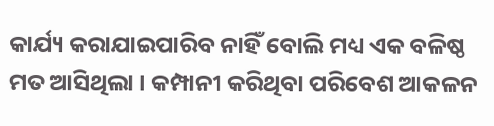କାର୍ଯ୍ୟ କରାଯାଇପାରିବ ନାହିଁ ବୋଲି ମଧ୍ୟ ଏକ ବଳିଷ୍ଠ ମତ ଆସିଥିଲା । କମ୍ପାନୀ କରିଥିବା ପରିବେଶ ଆକଳନ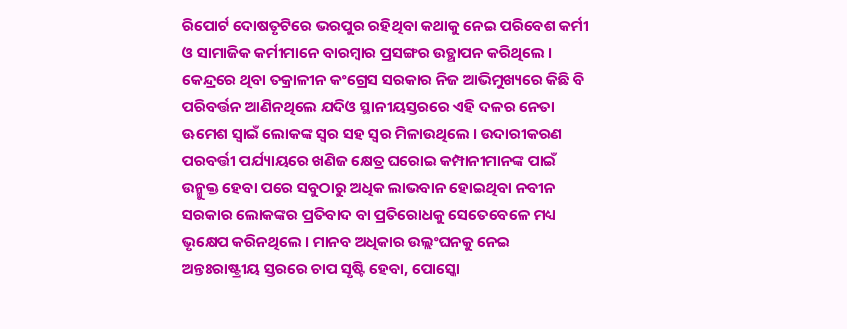ରିପୋର୍ଟ ଦୋଷତୃଟିରେ ଭରପୁର ରହିଥିବା କଥାକୁ ନେଇ ପରିବେଶ କର୍ମୀ ଓ ସାମାଜିକ କର୍ମୀମାନେ ବାରମ୍ବାର ପ୍ରସଙ୍ଗର ଉତ୍ଥାପନ କରିଥିଲେ । କେନ୍ଦ୍ରରେ ଥିବା ତକ୍ରାଳୀନ କଂଗ୍ରେସ ସରକାର ନିଜ ଆଭିମୁଖ୍ୟରେ କିଛି ବି ପରିବର୍ତ୍ତନ ଆଣିନଥିଲେ ଯଦିଓ ସ୍ଥାନୀୟସ୍ତରରେ ଏହି ଦଳର ନେତା ଊମେଶ ସ୍ୱାଇଁ ଲୋକଙ୍କ ସ୍ୱର ସହ ସ୍ୱର ମିଳାଉଥିଲେ । ଉଦାରୀକରଣ ପରବର୍ତ୍ତୀ ପର୍ଯ୍ୟାୟରେ ଖଣିଜ କ୍ଷେତ୍ର ଘରୋଇ କମ୍ପାନୀମାନଙ୍କ ପାଇଁ ଉନ୍ମୁକ୍ତ ହେବା ପରେ ସବୁଠାରୁ ଅଧିକ ଲାଭବାନ ହୋଇଥିବା ନବୀନ ସରକାର ଲୋକଙ୍କର ପ୍ରତିବାଦ ବା ପ୍ରତିରୋଧକୁ ସେତେବେଳେ ମଧ୍ୟ ଭୃକ୍ଷେପ କରିନଥିଲେ । ମାନବ ଅଧିକାର ଉଲ୍ଲଂଘନକୁ ନେଇ ଅନ୍ତଃରାଷ୍ଟ୍ରୀୟ ସ୍ତରରେ ଚାପ ସୃଷ୍ଟି ହେବା, ପୋସ୍କୋ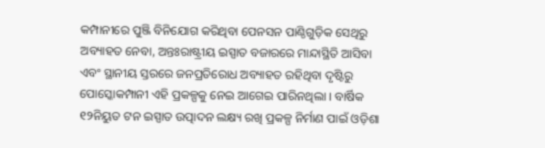କମ୍ପାନୀରେ ପୁଞ୍ଜି ବିନିଯୋଗ କରିଥିବା ପେନସନ ପାଣ୍ଠିଗୁଡ଼ିକ ସେଥିରୁ ଅବ୍ୟାହତ ନେବା, ଅନ୍ତଃରାଷ୍ଟ୍ରୀୟ ଇସ୍ପାତ ବଜାରରେ ମାନ୍ଦାସ୍ଥିତି ଆସିବା ଏବଂ ସ୍ଥାନୀୟ ସ୍ତରରେ ଜନପ୍ରତିରୋଧ ଅବ୍ୟାହତ ରହିଥିବା ଦୃଷ୍ଟିରୁ ପୋସ୍କୋକମ୍ପାନୀ ଏହି ପ୍ରକଳ୍ପକୁ ନେଇ ଆଗେଇ ପାରିନଥିଲା । ବାର୍ଷିକ ୧୨ନିୟୁତ ଟନ ଇସ୍ପାତ ଉତ୍ପାଦନ ଲକ୍ଷ୍ୟ ରଖି ପ୍ରକଳ୍ପ ନିର୍ମାଣ ପାଇଁ ଓଡ଼ିଶା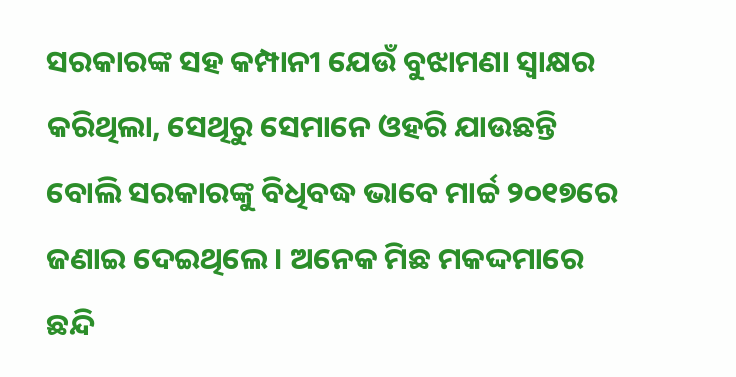ସରକାରଙ୍କ ସହ କମ୍ପାନୀ ଯେଉଁ ବୁଝାମଣା ସ୍ୱାକ୍ଷର କରିଥିଲା, ସେଥିରୁ ସେମାନେ ଓହରି ଯାଉଛନ୍ତି ବୋଲି ସରକାରଙ୍କୁ ବିଧିବଦ୍ଧ ଭାବେ ମାର୍ଚ୍ଚ ୨୦୧୭ରେ ଜଣାଇ ଦେଇଥିଲେ । ଅନେକ ମିଛ ମକଦ୍ଦମାରେ ଛନ୍ଦି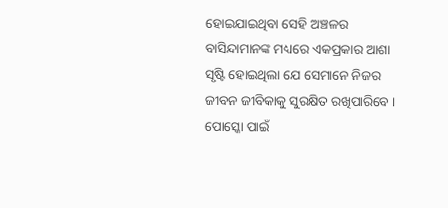ହୋଇଯାଇଥିବା ସେହି ଅଞ୍ଚଳର ବାସିନ୍ଦାମାନଙ୍କ ମଧ୍ୟରେ ଏକପ୍ରକାର ଆଶା ସୃଷ୍ଟି ହୋଇଥିଲା ଯେ ସେମାନେ ନିଜର ଜୀବନ ଜୀବିକାକୁ ସୁରକ୍ଷିତ ରଖିପାରିବେ । ପୋସ୍କୋ ପାଇଁ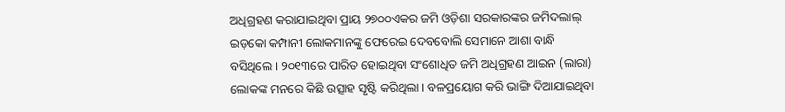ଅଧିଗ୍ରହଣ କରାଯାଇଥିବା ପ୍ରାୟ ୨୭୦୦ଏକର ଜମି ଓଡ଼ିଶା ସରକାରଙ୍କର ଜମିଦଲାଲ୍ ଇଡ଼କୋ କମ୍ପାନୀ ଲୋକମାନଙ୍କୁ ଫେରେଇ ଦେବବୋଲି ସେମାନେ ଆଶା ବାନ୍ଧି ବସିଥିଲେ । ୨୦୧୩ରେ ପାରିତ ହୋଇଥିବା ସଂଶୋଧିତ ଜମି ଅଧିଗ୍ରହଣ ଆଇନ (ଲାରା) ଲୋକଙ୍କ ମନରେ କିଛି ଉତ୍ସାହ ସୃଷ୍ଟି କରିଥିଲା । ବଳପ୍ରୟୋଗ କରି ଭାଙ୍ଗି ଦିଆଯାଇଥିବା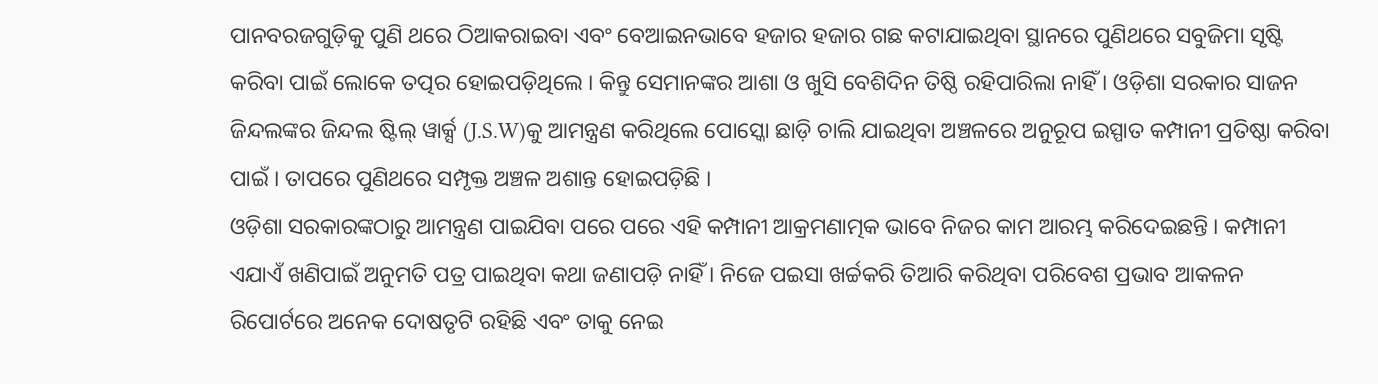ପାନବରଜଗୁଡ଼ିକୁ ପୁଣି ଥରେ ଠିଆକରାଇବା ଏବଂ ବେଆଇନଭାବେ ହଜାର ହଜାର ଗଛ କଟାଯାଇଥିବା ସ୍ଥାନରେ ପୁଣିଥରେ ସବୁଜିମା ସୃଷ୍ଟି କରିବା ପାଇଁ ଲୋକେ ତତ୍ପର ହୋଇପଡ଼ିଥିଲେ । କିନ୍ତୁ ସେମାନଙ୍କର ଆଶା ଓ ଖୁସି ବେଶିଦିନ ତିଷ୍ଠି ରହିପାରିଲା ନାହିଁ । ଓଡ଼ିଶା ସରକାର ସାଜନ ଜିନ୍ଦଲଙ୍କର ଜିନ୍ଦଲ ଷ୍ଟିଲ୍ ୱାର୍କ୍ସ (J.S.W)କୁ ଆମନ୍ତ୍ରଣ କରିଥିଲେ ପୋସ୍କୋ ଛାଡ଼ି ଚାଲି ଯାଇଥିବା ଅଞ୍ଚଳରେ ଅନୁରୂପ ଇସ୍ପାତ କମ୍ପାନୀ ପ୍ରତିଷ୍ଠା କରିବା ପାଇଁ । ତାପରେ ପୁଣିଥରେ ସମ୍ପୃକ୍ତ ଅଞ୍ଚଳ ଅଶାନ୍ତ ହୋଇପଡ଼ିଛି ।
ଓଡ଼ିଶା ସରକାରଙ୍କଠାରୁ ଆମନ୍ତ୍ରଣ ପାଇଯିବା ପରେ ପରେ ଏହି କମ୍ପାନୀ ଆକ୍ରମଣାତ୍ମକ ଭାବେ ନିଜର କାମ ଆରମ୍ଭ କରିଦେଇଛନ୍ତି । କମ୍ପାନୀ ଏଯାଏଁ ଖଣିପାଇଁ ଅନୁମତି ପତ୍ର ପାଇଥିବା କଥା ଜଣାପଡ଼ି ନାହିଁ । ନିଜେ ପଇସା ଖର୍ଚ୍ଚକରି ତିଆରି କରିଥିବା ପରିବେଶ ପ୍ରଭାବ ଆକଳନ ରିପୋର୍ଟରେ ଅନେକ ଦୋଷତୃଟି ରହିଛି ଏବଂ ତାକୁ ନେଇ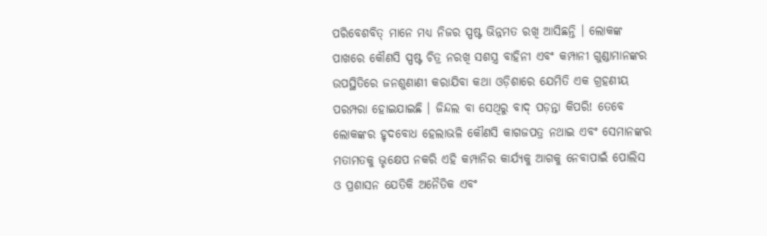ପରିବେଶବିତ୍ ମାନେ ମଧ୍ୟ ନିଜର ସ୍ପଷ୍ଟ ଭିନ୍ନମତ ରଖି ଆସିଛନ୍ତି । ଲୋକଙ୍କ ପାଖରେ କୌଣସି ସ୍ପଷ୍ଟ ଚିତ୍ର ନରଖି ସଶସ୍ତ୍ର ବାହିନୀ ଏବଂ କମ୍ପାନୀ ଗୁଣ୍ଡାମାନଙ୍କର ଉପସ୍ଥିତିରେ ଜନଶୁଣାଣୀ କରାଯିବା କଥା ଓଡ଼ିଶାରେ ଯେମିତି ଏକ ଗ୍ରହଣୀୟ ପରମ୍ପରା ହୋଇଯାଇଛି । ଜିନ୍ଦଲ ବା ସେଥିରୁ ବାଦ୍ ପଡ଼ନ୍ତା କିପରି! ତେବେ ଲୋକଙ୍କର ହୃଦବୋଧ ହେଲାଭଳି କୌଣସି କାଗଜପତ୍ର ନଥାଇ ଏବଂ ସେମାନଙ୍କର ମତାମତକୁ ଭୃକ୍ଷେପ ନକରି ଏହି କମ୍ପାନିର କାର୍ଯ୍ୟକୁ ଆଗକୁ ନେବାପାଇଁ ପୋଲିସ ଓ ପ୍ରଶାସନ ଯେତିକି ଅନୈତିକ ଏବଂ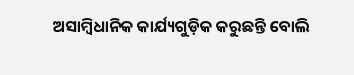ଅସାମ୍ବିଧାନିକ କାର୍ଯ୍ୟଗୁଡ଼ିକ କରୁଛନ୍ତି ବୋଲି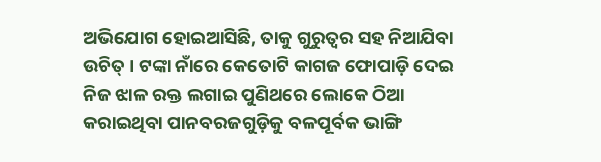ଅଭିଯୋଗ ହୋଇଆସିଛି, ତାକୁ ଗୁରୁତ୍ୱର ସହ ନିଆଯିବା ଉଚିତ୍ । ଟଙ୍କା ନାଁରେ କେତୋଟି କାଗଜ ଫୋପାଡ଼ି ଦେଇ ନିଜ ଝାଳ ରକ୍ତ ଲଗାଇ ପୁଣିଥରେ ଲୋକେ ଠିଆ କରାଇଥିବା ପାନବରଜଗୁଡ଼ିକୁ ବଳପୂର୍ବକ ଭାଙ୍ଗି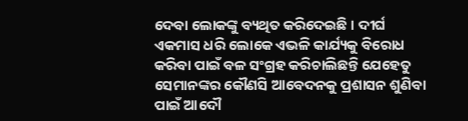ଦେବା ଲୋକଙ୍କୁ ବ୍ୟଥିତ କରିଦେଇଛି । ଦୀର୍ଘ ଏକମାସ ଧରି ଲୋକେ ଏଭଳି କାର୍ଯ୍ୟକୁ ବିରୋଧ କରିବା ପାଇଁ ବଳ ସଂଗ୍ରହ କରିଚାଲିଛନ୍ତି ଯେହେତୁ ସେମାନଙ୍କର କୌଣସି ଆବେଦନକୁ ପ୍ରଶାସନ ଶୁଣିବା ପାଇଁ ଆଦୌ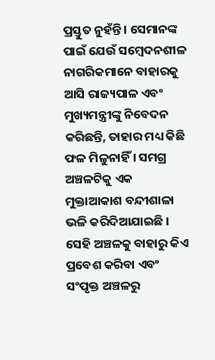ପ୍ରସ୍ତୁତ ନୁହଁନ୍ତି । ସେମାନଙ୍କ ପାଇଁ ଯେଉଁ ସମ୍ବେଦନଶୀଳ ନାଗରିକମାନେ ବାହାରକୁ ଆସି ରାଜ୍ୟପାଳ ଏବଂ ମୁଖ୍ୟମନ୍ତ୍ରୀଙ୍କୁ ନିବେଦନ କରିଛନ୍ତି, ତାହାର ମଧ୍ୟ କିଛି ଫଳ ମିଳୁନାହିଁ । ସମଗ୍ର ଅଞ୍ଚଳଟିକୁ ଏକ ମୁକ୍ତାଆକାଶ ବନ୍ଦୀଶାଳା ଭଳି କରିଦିଆଯାଇଛି । ସେହି ଅଞ୍ଚଳକୁ ବାହାରୁ କିଏ ପ୍ରବେଶ କରିବା ଏବଂ ସଂପୃକ୍ତ ଅଞ୍ଚଳରୁ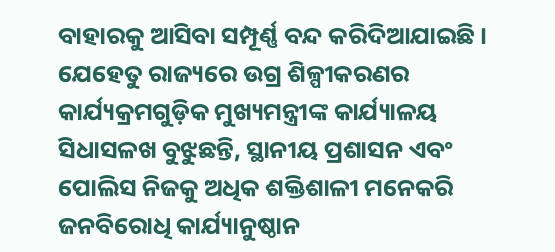ବାହାରକୁ ଆସିବା ସମ୍ପୂର୍ଣ୍ଣ ବନ୍ଦ କରିଦିଆଯାଇଛି । ଯେହେତୁ ରାଜ୍ୟରେ ଉଗ୍ର ଶିଳ୍ପୀକରଣର କାର୍ଯ୍ୟକ୍ରମଗୁଡ଼ିକ ମୁଖ୍ୟମନ୍ତ୍ରୀଙ୍କ କାର୍ଯ୍ୟାଳୟ ସିଧାସଳଖ ବୁଝୁଛନ୍ତି, ସ୍ଥାନୀୟ ପ୍ରଶାସନ ଏବଂ ପୋଲିସ ନିଜକୁ ଅଧିକ ଶକ୍ତିଶାଳୀ ମନେକରି ଜନବିରୋଧି କାର୍ଯ୍ୟାନୁଷ୍ଠାନ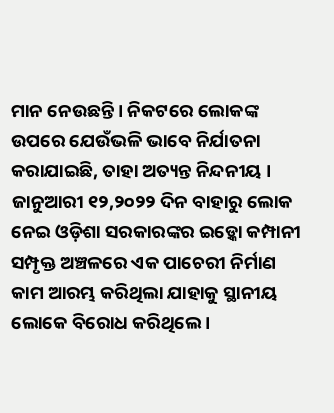ମାନ ନେଉଛନ୍ତି । ନିକଟରେ ଲୋକଙ୍କ ଉପରେ ଯେଉଁଭଳି ଭାବେ ନିର୍ଯାତନା କରାଯାଇଛି, ତାହା ଅତ୍ୟନ୍ତ ନିନ୍ଦନୀୟ । ଜାନୁଆରୀ ୧୨,୨୦୨୨ ଦିନ ବାହାରୁ ଲୋକ ନେଇ ଓଡ଼ିଶା ସରକାରଙ୍କର ଇଡ଼୍କୋ କମ୍ପାନୀ ସମ୍ପୃକ୍ତ ଅଞ୍ଚଳରେ ଏକ ପାଚେରୀ ନିର୍ମାଣ କାମ ଆରମ୍ଭ କରିଥିଲା ଯାହାକୁ ସ୍ଥାନୀୟ ଲୋକେ ବିରୋଧ କରିଥିଲେ ।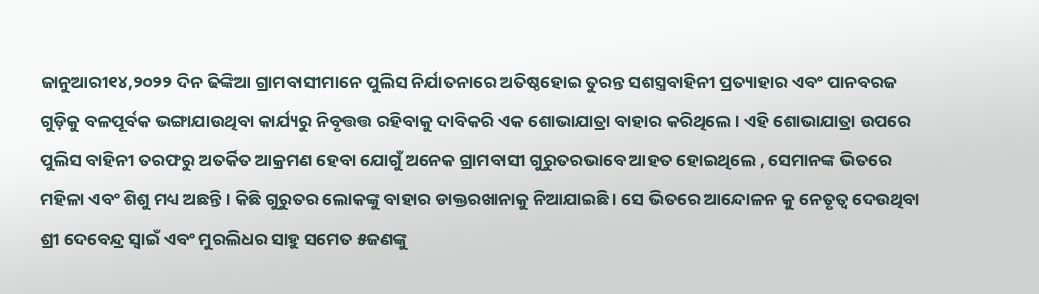ଜାନୁଆରୀ୧୪,୨୦୨୨ ଦିନ ଢିଙ୍କିଆ ଗ୍ରାମବାସୀମାନେ ପୁଲିସ ନିର୍ଯାତନାରେ ଅତିଷ୍ଠହୋଇ ତୁରନ୍ତ ସଶସ୍ତ୍ରବାହିନୀ ପ୍ରତ୍ୟାହାର ଏବଂ ପାନବରଜ ଗୁଡ଼ିକୁ ବଳପୂର୍ବକ ଭଙ୍ଗାଯାଉଥିବା କାର୍ଯ୍ୟରୁ ନିବୃତ୍ତତ୍ତ ରହିବାକୁ ଦାବିକରି ଏକ ଶୋଭାଯାତ୍ରା ବାହାର କରିଥିଲେ । ଏହି ଶୋଭାଯାତ୍ରା ଉପରେ ପୁଲିସ ବାହିନୀ ତରଫରୁ ଅତର୍କିତ ଆକ୍ରମଣ ହେବା ଯୋଗୁଁ ଅନେକ ଗ୍ରାମବାସୀ ଗୁରୁତରଭାବେ ଆହତ ହୋଇଥିଲେ , ସେମାନଙ୍କ ଭିତରେ ମହିଳା ଏବଂ ଶିଶୁ ମଧ୍ୟ ଅଛନ୍ତି । କିଛି ଗୁରୁତର ଲୋକଙ୍କୁ ବାହାର ଡାକ୍ତରଖାନାକୁ ନିଆଯାଇଛି । ସେ ଭିତରେ ଆନ୍ଦୋଳନ କୁ ନେତୃତ୍ୱ ଦେଉଥିବା ଶ୍ରୀ ଦେବେନ୍ଦ୍ର ସ୍ୱାଇଁ ଏବଂ ମୁରଲିଧର ସାହୁ ସମେତ ୫ଜଣଙ୍କୁ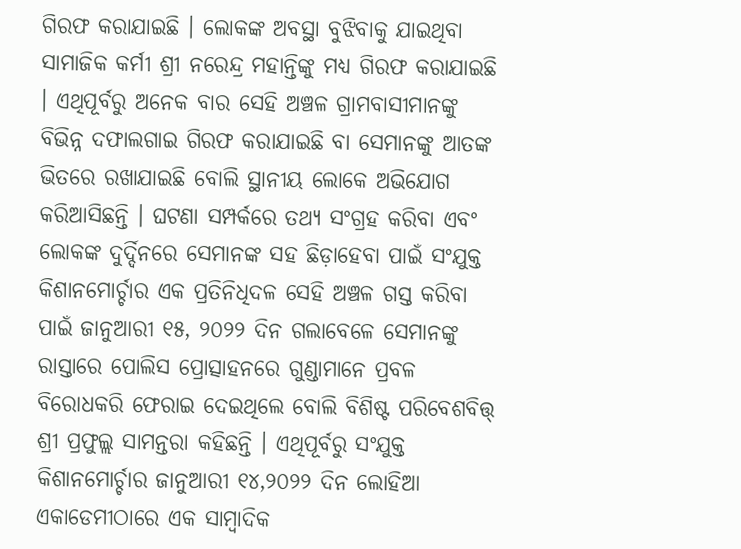ଗିରଫ କରାଯାଇଛି । ଲୋକଙ୍କ ଅବସ୍ଥା ବୁଝିବାକୁ ଯାଇଥିବା ସାମାଜିକ କର୍ମୀ ଶ୍ରୀ ନରେନ୍ଦ୍ର ମହାନ୍ତିଙ୍କୁ ମଧ୍ୟ ଗିରଫ କରାଯାଇଛି । ଏଥିପୂର୍ବରୁ ଅନେକ ବାର ସେହି ଅଞ୍ଚଳ ଗ୍ରାମବାସୀମାନଙ୍କୁ ବିଭିନ୍ନ ଦଫାଲଗାଇ ଗିରଫ କରାଯାଇଛି ବା ସେମାନଙ୍କୁ ଆତଙ୍କ ଭିତରେ ରଖାଯାଇଛି ବୋଲି ସ୍ଥାନୀୟ ଲୋକେ ଅଭିଯୋଗ କରିଆସିଛନ୍ତି । ଘଟଣା ସମ୍ପର୍କରେ ତଥ୍ୟ ସଂଗ୍ରହ କରିବା ଏବଂ ଲୋକଙ୍କ ଦୁର୍ଦ୍ଦିନରେ ସେମାନଙ୍କ ସହ ଛିଡ଼ାହେବା ପାଇଁ ସଂଯୁକ୍ତ କିଶାନମୋର୍ଚ୍ଚାର ଏକ ପ୍ରତିନିଧିଦଳ ସେହି ଅଞ୍ଚଳ ଗସ୍ତ କରିବା ପାଇଁ ଜାନୁଆରୀ ୧୫, ୨୦୨୨ ଦିନ ଗଲାବେଳେ ସେମାନଙ୍କୁ ରାସ୍ତାରେ ପୋଲିସ ପ୍ରୋତ୍ସାହନରେ ଗୁଣ୍ଡାମାନେ ପ୍ରବଳ ବିରୋଧକରି ଫେରାଇ ଦେଇଥିଲେ ବୋଲି ବିଶିଷ୍ଟ ପରିବେଶବିତ୍ତ୍ ଶ୍ରୀ ପ୍ରଫୁଲ୍ଲ ସାମନ୍ତରା କହିଛନ୍ତି । ଏଥିପୂର୍ବରୁ ସଂଯୁକ୍ତ କିଶାନମୋର୍ଚ୍ଚାର ଜାନୁଆରୀ ୧୪,୨୦୨୨ ଦିନ ଲୋହିଆ ଏକାଡେମୀଠାରେ ଏକ ସାମ୍ବାଦିକ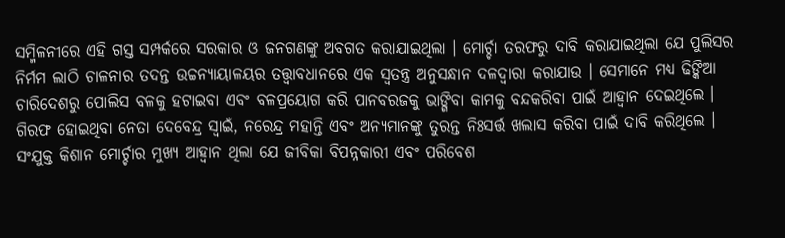ସମ୍ମିଳନୀରେ ଏହି ଗସ୍ତ ସମ୍ପର୍କରେ ସରକାର ଓ ଜନଗଣଙ୍କୁ ଅବଗତ କରାଯାଇଥିଲା । ମୋର୍ଚ୍ଚା ତରଫରୁ ଦାବି କରାଯାଇଥିଲା ଯେ ପୁଲିସର ନିର୍ମମ ଲାଠି ଚାଳନାର ତଦନ୍ତ ଉଚ୍ଚନ୍ୟାୟାଳୟର ତତ୍ତ୍ୱାବଧାନରେ ଏକ ସ୍ୱତନ୍ତ୍ର ଅନୁସନ୍ଧାନ ଦଳଦ୍ୱାରା କରାଯାଉ । ସେମାନେ ମଧ୍ୟ ଢିଙ୍କିଆ ଚାରିଦେଶରୁ ପୋଲିସ ବଳକୁ ହଟାଇବା ଏବଂ ବଳପ୍ରୟୋଗ କରି ପାନବରଜକୁ ଭାଙ୍ଗିବା କାମକୁ ବନ୍ଦକରିବା ପାଇଁ ଆହ୍ୱାନ ଦେଇଥିଲେ । ଗିରଫ ହୋଇଥିବା ନେତା ଦେବେନ୍ଦ୍ର ସ୍ୱାଇଁ, ନରେନ୍ଦ୍ର ମହାନ୍ତି ଏବଂ ଅନ୍ୟମାନଙ୍କୁ ତୁରନ୍ତ ନିଃସର୍ତ୍ତ ଖଲାସ କରିବା ପାଇଁ ଦାବି କରିଥିଲେ । ସଂଯୁକ୍ତ କିଶାନ ମୋର୍ଚ୍ଚାର ମୁଖ୍ୟ ଆହ୍ୱାନ ଥିଲା ଯେ ଜୀବିକା ବିପନ୍ନକାରୀ ଏବଂ ପରିବେଶ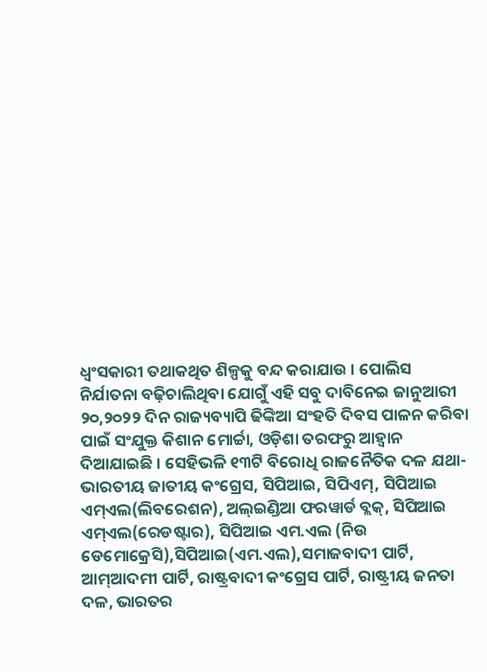ଧ୍ୱଂସକାରୀ ତଥାକଥିତ ଶିଳ୍ପକୁ ବନ୍ଦ କରାଯାଉ । ପୋଲିସ ନିର୍ଯାତନା ବଢ଼ିଚାଲିଥିବା ଯୋଗୁଁ ଏହି ସବୁ ଦାବିନେଇ ଜାନୁଆରୀ ୨୦,୨୦୨୨ ଦିନ ରାଜ୍ୟବ୍ୟାପି ଢିଙ୍କିଆ ସଂହତି ଦିବସ ପାଳନ କରିବା ପାଇଁ ସଂଯୁକ୍ତ କିଶାନ ମୋର୍ଚ୍ଚା, ଓଡ଼ିଶା ତରଫରୁ ଆହ୍ୱାନ ଦିଆଯାଇଛି । ସେହିଭଳି ୧୩ଟି ବିରୋଧି ରାଜନୈତିକ ଦଳ ଯଥା- ଭାରତୀୟ ଜାତୀୟ କଂଗ୍ରେସ, ସିପିଆଇ, ସିପିଏମ୍, ସିପିଆଇ ଏମ୍ଏଲ(ଲିବରେଶନ), ଅଲ୍ଇଣ୍ଡିଆ ଫରୱାର୍ଡ ବ୍ଲକ୍, ସିପିଆଇ ଏମ୍ଏଲ(ରେଡଷ୍ଟାର), ସିପିଆଇ ଏମ.ଏଲ (ନିଉ ଡେମୋକ୍ରେସି),ସିପିଆଇ(ଏମ.ଏଲ),ସମାଜବାଦୀ ପାର୍ଟି, ଆମ୍ଆଦମୀ ପାର୍ଟି, ରାଷ୍ଟ୍ରବାଦୀ କଂଗ୍ରେସ ପାର୍ଟି, ରାଷ୍ଟ୍ରୀୟ ଜନତା ଦଳ, ଭାରତର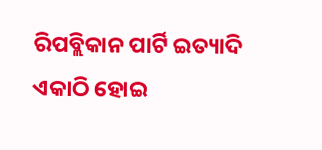ରିପବ୍ଲିକାନ ପାର୍ଟି ଇତ୍ୟାଦି ଏକାଠି ହୋଇ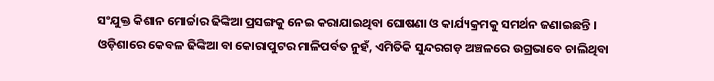ସଂଯୁକ୍ତ କିଶାନ ମୋର୍ଚ୍ଚାର ଢିଙ୍କିଆ ପ୍ରସଙ୍ଗକୁ ନେଇ କରାଯାଇଥିବା ଘୋଷଣା ଓ କାର୍ଯ୍ୟକ୍ରମକୁ ସମର୍ଥନ ଜଣାଇଛନ୍ତି ।
ଓଡ଼ିଶାରେ କେବଳ ଢିଙ୍କିଆ ବା କୋରାପୁଟର ମାଳିପର୍ବତ ନୁହଁ, ଏମିତିକି ସୁନ୍ଦରଗଡ଼ ଅଞ୍ଚଳରେ ଉଗ୍ରଭାବେ ଚାଲିଥିବା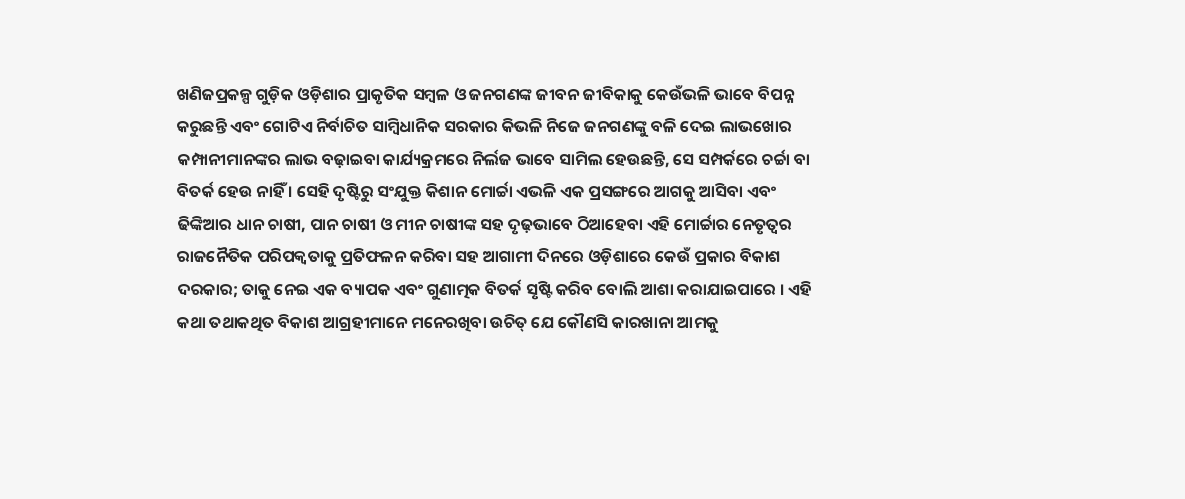ଖଣିଜପ୍ରକଳ୍ପ ଗୁଡ଼ିକ ଓଡ଼ିଶାର ପ୍ରାକୃତିକ ସମ୍ବଳ ଓ ଜନଗଣଙ୍କ ଜୀବନ ଜୀବିକାକୁ କେଉଁଭଳି ଭାବେ ବିପନ୍ନ କରୁଛନ୍ତି ଏବଂ ଗୋଟିଏ ନିର୍ବାଚିତ ସାମ୍ବିଧାନିକ ସରକାର କିଭଳି ନିଜେ ଜନଗଣଙ୍କୁ ବଳି ଦେଇ ଲାଭଖୋର କମ୍ପାନୀମାନଙ୍କର ଲାଭ ବଢ଼ାଇବା କାର୍ଯ୍ୟକ୍ରମରେ ନିର୍ଲଜ ଭାବେ ସାମିଲ ହେଉଛନ୍ତି, ସେ ସମ୍ପର୍କରେ ଚର୍ଚ୍ଚା ବା ବିତର୍କ ହେଉ ନାହିଁ । ସେହି ଦୃଷ୍ଟିରୁ ସଂଯୁକ୍ତ କିଶାନ ମୋର୍ଚ୍ଚା ଏଭଳି ଏକ ପ୍ରସଙ୍ଗରେ ଆଗକୁ ଆସିବା ଏବଂ ଢିଙ୍କିଆର ଧାନ ଚାଷୀ, ପାନ ଚାଷୀ ଓ ମୀନ ଚାଷୀଙ୍କ ସହ ଦୃଢ଼ଭାବେ ଠିଆହେବା ଏହି ମୋର୍ଚ୍ଚାର ନେତୃତ୍ୱର ରାଜନୈତିକ ପରିପକ୍ୱତାକୁ ପ୍ରତିଫଳନ କରିବା ସହ ଆଗାମୀ ଦିନରେ ଓଡ଼ିଶାରେ କେଉଁ ପ୍ରକାର ବିକାଶ ଦରକାର; ତାକୁ ନେଇ ଏକ ବ୍ୟାପକ ଏବଂ ଗୁଣାତ୍ମକ ବିତର୍କ ସୃଷ୍ଟି କରିବ ବୋଲି ଆଶା କରାଯାଇପାରେ । ଏହି କଥା ତଥାକଥିତ ବିକାଶ ଆଗ୍ରହୀମାନେ ମନେରଖିବା ଉଚିତ୍ ଯେ କୌଣସି କାରଖାନା ଆମକୁ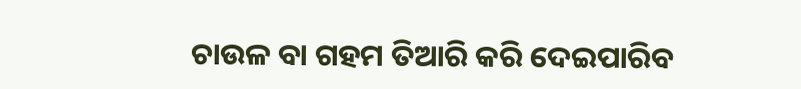ଚାଉଳ ବା ଗହମ ତିଆରି କରି ଦେଇପାରିବ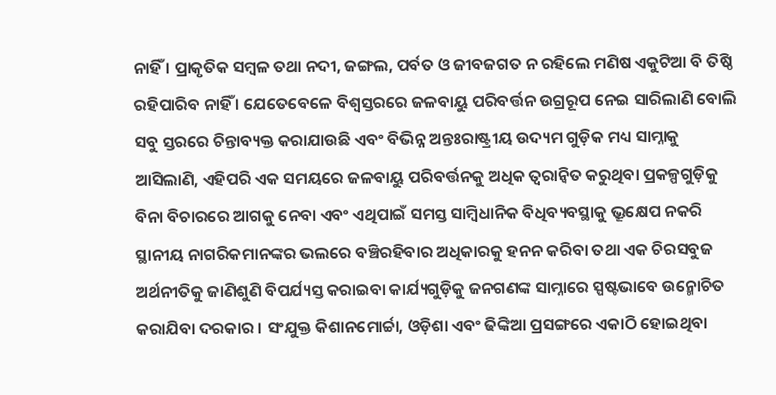ନାହିଁ । ପ୍ରାକୃତିକ ସମ୍ବଳ ତଥା ନଦୀ, ଜଙ୍ଗଲ, ପର୍ବତ ଓ ଜୀବଜଗତ ନ ରହିଲେ ମଣିଷ ଏକୁଟିଆ ବି ତିଷ୍ଠି ରହିପାରିବ ନାହିଁ । ଯେତେବେଳେ ବିଶ୍ୱସ୍ତରରେ ଜଳବାୟୁ ପରିବର୍ତ୍ତନ ଉଗ୍ରରୂପ ନେଇ ସାରିଲାଣି ବୋଲି ସବୁ ସ୍ତରରେ ଚିନ୍ତାବ୍ୟକ୍ତ କରାଯାଉଛି ଏବଂ ବିଭିନ୍ନ ଅନ୍ତଃରାଷ୍ଟ୍ରୀୟ ଉଦ୍ୟମ ଗୁଡ଼ିକ ମଧ୍ୟ ସାମ୍ନାକୁ ଆସିଲାଣି, ଏହିପରି ଏକ ସମୟରେ ଜଳବାୟୁ ପରିବର୍ତ୍ତନକୁ ଅଧିକ ତ୍ୱରାନ୍ୱିତ କରୁଥିବା ପ୍ରକଳ୍ପଗୁଡ଼ିକୁ ବିନା ବିଚାରରେ ଆଗକୁ ନେବା ଏବଂ ଏଥିପାଇଁ ସମସ୍ତ ସାମ୍ବିଧାନିକ ବିଧିବ୍ୟବସ୍ଥାକୁ ଭ୍ରୂକ୍ଷେପ ନକରି ସ୍ଥାନୀୟ ନାଗରିକମାନଙ୍କର ଭଲରେ ବଞ୍ଚିରହିବାର ଅଧିକାରକୁ ହନନ କରିବା ତଥା ଏକ ଚିରସବୁଜ ଅର୍ଥନୀତିକୁ ଜାଣିଶୁଣି ବିପର୍ଯ୍ୟସ୍ତ କରାଇବା କାର୍ଯ୍ୟଗୁଡ଼ିକୁ ଜନଗଣଙ୍କ ସାମ୍ନାରେ ସ୍ପଷ୍ଟଭାବେ ଉନ୍ମୋଚିତ କରାଯିବା ଦରକାର । ସଂଯୁକ୍ତ କିଶାନମୋର୍ଚ୍ଚା, ଓଡ଼ିଶା ଏବଂ ଢିଙ୍କିଆ ପ୍ରସଙ୍ଗରେ ଏକାଠି ହୋଇଥିବା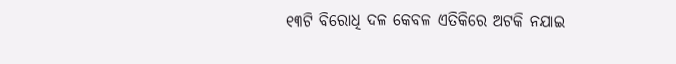୧୩ଟି ବିରୋଧି ଦଳ କେବଳ ଏତିକିରେ ଅଟକି ନଯାଇ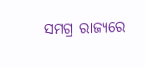ସମଗ୍ର ରାଜ୍ୟରେ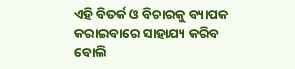ଏହି ବିତର୍କ ଓ ବିଚାରକୁ ବ୍ୟାପକ କରାଇବାରେ ସାହାଯ୍ୟ କରିବ ବୋଲି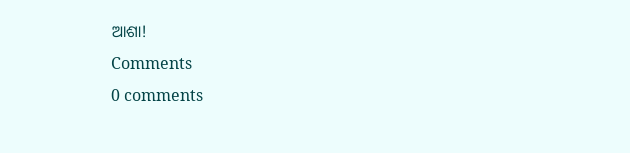ଆଶା!
Comments
0 comments